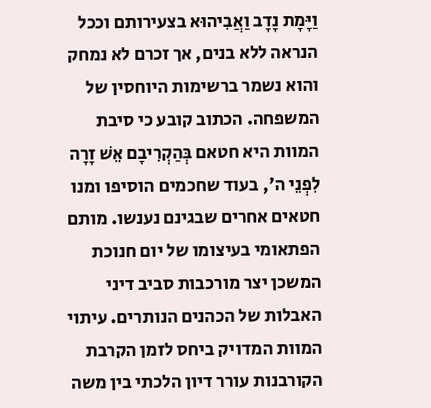וַיָּמָת נָדָב וַאֲבִיהוּא בצעירותם וככל הנראה ללא בנים, אך זכרם לא נמחק והוא נשמר ברשימות היוחסין של המשפחה. הכתוב קובע כי סיבת המוות היא חטאם בְּהַקְרִיבָם אֵשׁ זָרָה לִפְנֵי ה', בעוד שחכמים הוסיפו ומנו חטאים אחרים שבגינם נענשו. מותם הפתאומי בעיצומו של יום חנוכת המשכן יצר מורכבות סביב דיני האבלות של הכהנים הנותרים. עיתוי המוות המדויק ביחס לזמן הקרבת הקורבנות עורר דיון הלכתי בין משה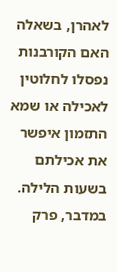לאהרן, בשאלה האם הקורבנות נפסלו לחלוטין לאכילה או שמא התזמון איפשר את אכילתם בשעות הלילה.
במדבר, פרק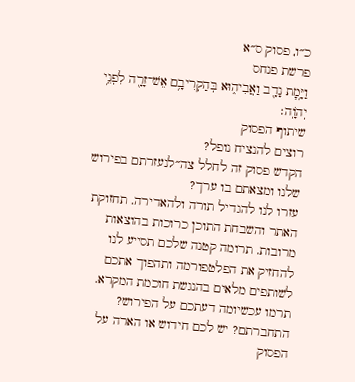כ״ו, פסוק ס״א
פרשת פנחס
וַיָּ֥מׇת נָדָ֖ב וַאֲבִיה֑וּא בְּהַקְרִיבָ֥ם אֵשׁ־זָרָ֖ה לִפְנֵ֥י יְהֹוָֽה׃
שיתוף הפסוק
רוצים להנציח נופל?
הקדש פסוק זה לחלל צה״לנעזרתם בפירוש שלנו ומצאתם בו ערך?
עזרו לנו להגדיל תורה ולהאדירה. תחזוקת האתר והשבחת התוכן כרוכות בהוצאות מרובות. תרומה קטנה שלכם תסייע לנו להחזיק את הפלטפורמה ותהפוך אתכם לשותפים מלאים בהנגשת חוכמת המקרא.
תרמו עכשיומה דעתכם על הפירוש?
התחברתם? יש לכם חידוש או הארה על הפסוק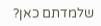שלמדתם כאן?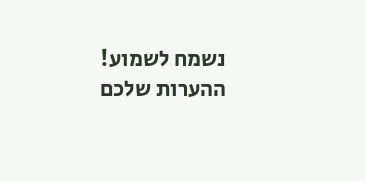נשמח לשמוע!
ההערות שלכם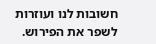חשובות לנו ועוזרות לשפר את הפירוש.